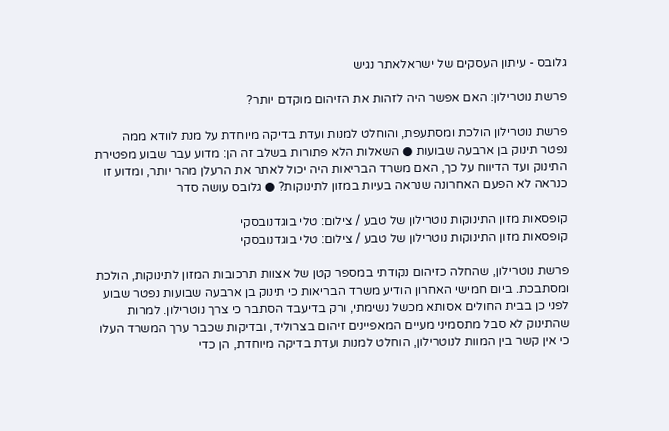גלובס - עיתון העסקים של ישראלאתר נגיש

פרשת נוטרילון: האם אפשר היה לזהות את הזיהום מוקדם יותר?

פרשת נוטרילון הולכת ומסתעפת, והוחלט למנות ועדת בדיקה מיוחדת על מנת לוודא ממה נפטר תינוק בן ארבעה שבועות ● השאלות הלא פתורות בשלב זה הן: מדוע עבר שבוע מפטירת התינוק ועד הדיווח על כך, האם משרד הבריאות היה יכול לאתר את הרעלן מהר יותר, ומדוע זו כנראה לא הפעם האחרונה שנראה בעיות במזון לתינוקות? ● גלובס עושה סדר

קופסאות מזון התינוקות נוטרילון של טבע / צילום: טלי בוגדנובסקי
קופסאות מזון התינוקות נוטרילון של טבע / צילום: טלי בוגדנובסקי

פרשת נוטרילון, שהחלה כזיהום נקודתי במספר קטן של אצוות תרכובות המזון לתינוקות, הולכת ומסתבכת. ביום חמישי האחרון הודיע משרד הבריאות כי תינוק בן ארבעה שבועות נפטר שבוע לפני כן בבית החולים אסותא מכשל נשימתי, ורק בדיעבד הסתבר כי צרך נוטרילון. למרות שהתינוק לא סבל מתסמיני מעיים המאפיינים זיהום בצרוליד, ובדיקות שכבר ערך המשרד העלו כי אין קשר בין המוות לנוטרילון, הוחלט למנות ועדת בדיקה מיוחדת, הן כדי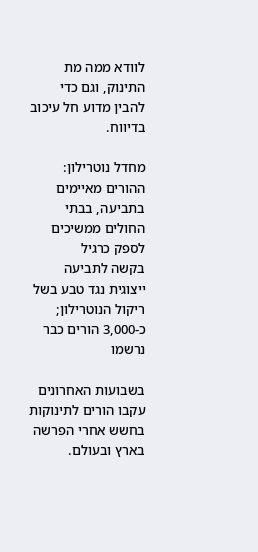לוודא ממה מת התינוק, וגם כדי להבין מדוע חל עיכוב בדיווח.

מחדל נוטרילון: ההורים מאיימים בתביעה, בבתי החולים ממשיכים לספק כרגיל
בקשה לתביעה ייצוגית נגד טבע בשל ריקול הנוטרילון; כ-3,000 הורים כבר נרשמו

בשבועות האחרונים עקבו הורים לתינוקות בחשש אחרי הפרשה בארץ ובעולם.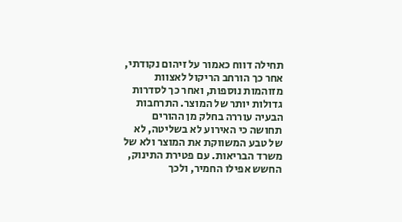תחילה דווח כאמור על זיהום נקודתי, אחר כך הורחב הריקול לאצוות מזוהמות נוספות, ואחר כך לסדרות גדולות יותר של המוצר. התרחבות הבעיה עוררה בחלק מן ההורים תחושה כי האירוע לא בשליטה, לא של טבע המשווקת את המוצר ולא של משרד הבריאות. עם פטירת התינוק, החשש אפילו החמיר, ולכך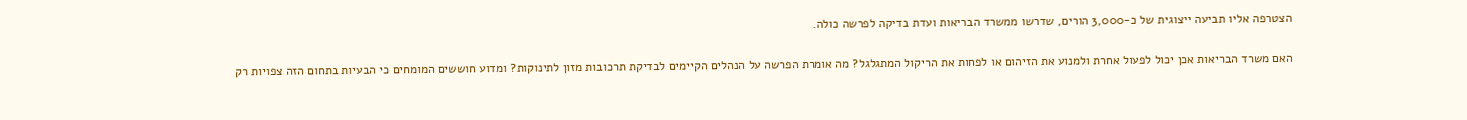הצטרפה אליו תביעה ייצוגית של כ-3,000 הורים, שדרשו ממשרד הבריאות ועדת בדיקה לפרשה כולה.

האם משרד הבריאות אכן יכול לפעול אחרת ולמנוע את הזיהום או לפחות את הריקול המתגלגל? מה אומרת הפרשה על הנהלים הקיימים לבדיקת תרכובות מזון לתינוקות? ומדוע חוששים המומחים כי הבעיות בתחום הזה צפויות רק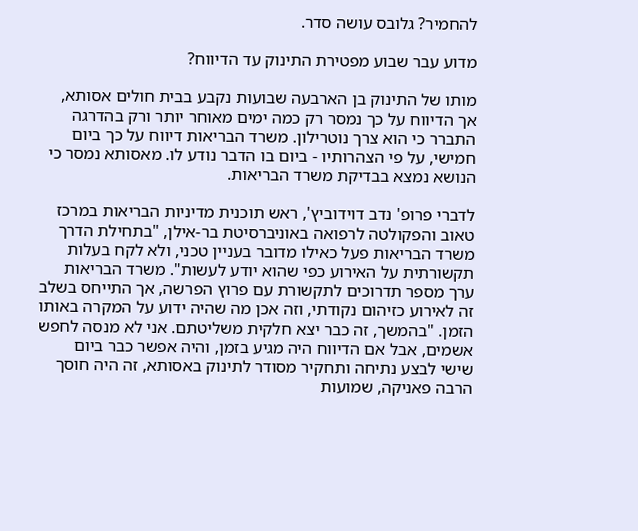להחמיר? גלובס עושה סדר.

מדוע עבר שבוע מפטירת התינוק עד הדיווח?

מותו של התינוק בן הארבעה שבועות נקבע בבית חולים אסותא, אך הדיווח על כך נמסר רק כמה ימים מאוחר יותר ורק בהדרגה התברר כי הוא צרך נוטרילון. משרד הבריאות דיווח על כך ביום חמישי, על פי הצהרותיו - ביום בו הדבר נודע לו. מאסותא נמסר כי הנושא נמצא בבדיקת משרד הבריאות.

לדברי פרופ' נדב דוידוביץ', ראש תוכנית מדיניות הבריאות במרכז טאוב והפקולטה לרפואה באוניברסיטת בר-אילן, "בתחילת הדרך משרד הבריאות פעל כאילו מדובר בעניין טכני, ולא לקח בעלות תקשורתית על האירוע כפי שהוא יודע לעשות". משרד הבריאות ערך מספר תדרוכים לתקשורת עם פרוץ הפרשה, אך התייחס בשלב זה לאירוע כזיהום נקודתי, וזה אכן מה שהיה ידוע על המקרה באותו הזמן. "בהמשך, זה כבר יצא חלקית משליטתם. אני לא מנסה לחפש אשמים, אבל אם הדיווח היה מגיע בזמן, והיה אפשר כבר ביום שישי לבצע נתיחה ותחקיר מסודר לתינוק באסותא, זה היה חוסך הרבה פאניקה, שמועות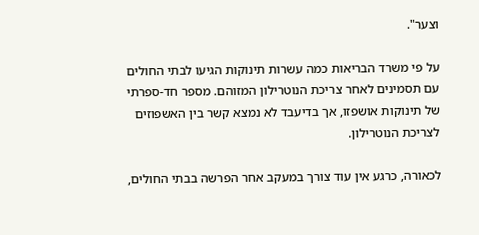וצער".

על פי משרד הבריאות כמה עשרות תינוקות הגיעו לבתי החולים עם תסמינים לאחר צריכת הנוטרילון המזוהם. מספר חד-ספרתי של תינוקות אושפזו, אך בדיעבד לא נמצא קשר בין האשפוזים לצריכת הנוטרילון.

לכאורה, כרגע אין עוד צורך במעקב אחר הפרשה בבתי החולים,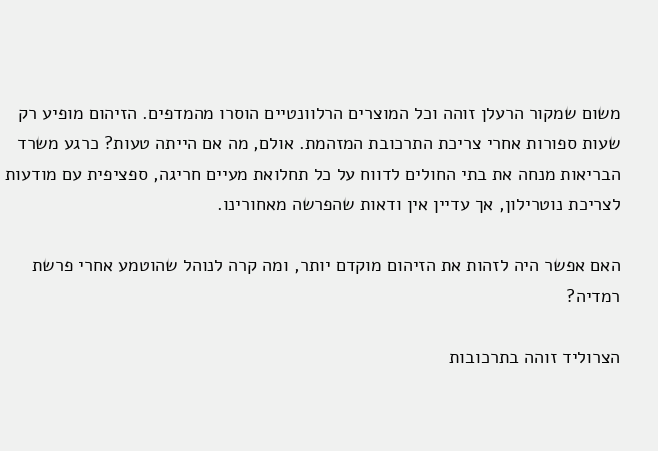משום שמקור הרעלן זוהה וכל המוצרים הרלוונטיים הוסרו מהמדפים. הזיהום מופיע רק שעות ספורות אחרי צריכת התרכובת המזהמת. אולם, מה אם הייתה טעות? כרגע משרד הבריאות מנחה את בתי החולים לדווח על כל תחלואת מעיים חריגה, ספציפית עם מודעות לצריכת נוטרילון, אך עדיין אין ודאות שהפרשה מאחורינו.

האם אפשר היה לזהות את הזיהום מוקדם יותר, ומה קרה לנוהל שהוטמע אחרי פרשת רמדיה?

הצרוליד זוהה בתרכובות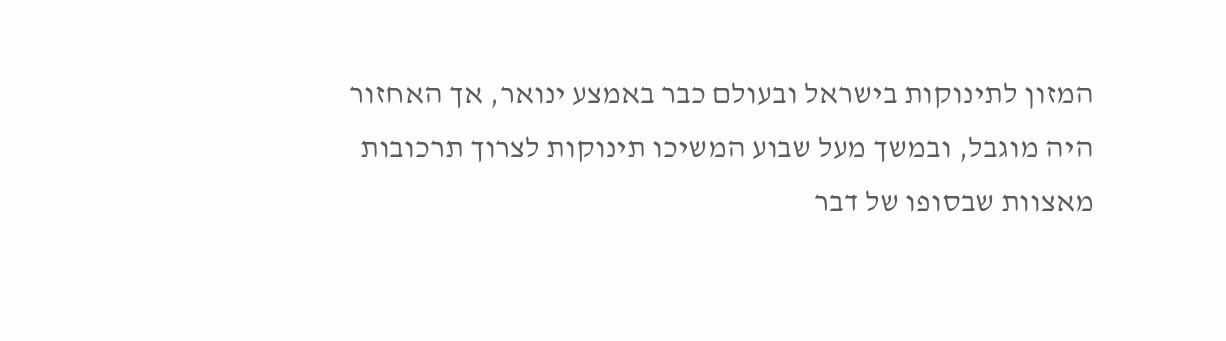המזון לתינוקות בישראל ובעולם כבר באמצע ינואר, אך האחזור היה מוגבל, ובמשך מעל שבוע המשיכו תינוקות לצרוך תרכובות מאצוות שבסופו של דבר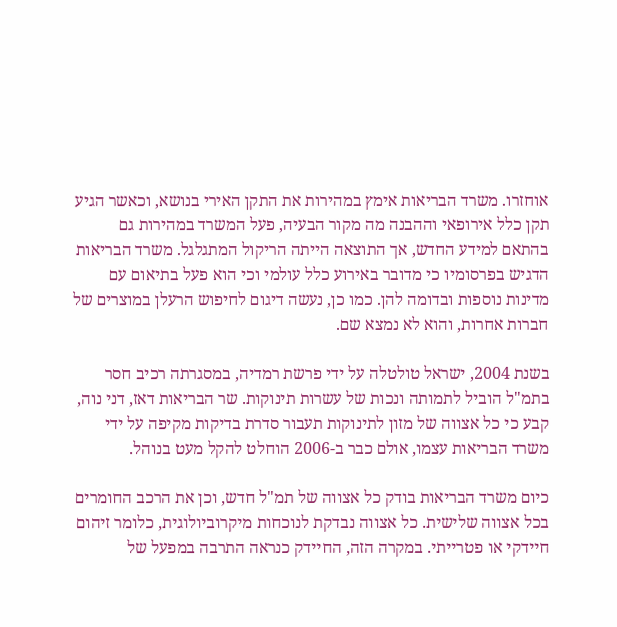אוחזרו. משרד הבריאות אימץ במהירות את התקן האירי בנושא, וכאשר הגיע תקן כלל אירופאי וההבנה מה מקור הבעיה, פעל המשרד במהירות גם בהתאם למידע החדש, אך התוצאה הייתה הריקול המתגלגל. משרד הבריאות הדגיש בפרסומיו כי מדובר באירוע כלל עולמי וכי הוא פעל בתיאום עם מדינות נוספות ובדומה להן. כמו כן, נעשה דיגום לחיפוש הרעלן במוצרים של חברות אחרות, והוא לא נמצא שם.

בשנת 2004, ישראל טולטלה על ידי פרשת רמדיה, במסגרתה רכיב חסר בתמ"ל הוביל לתמותה ונכות של עשרות תינוקות. שר הבריאות דאז, דני נוה, קבע כי כל אצווה של מזון לתינוקות תעבור סדרת בדיקות מקיפה על ידי משרד הבריאות עצמו, אולם כבר ב-2006 הוחלט להקל מעט בנוהל.

כיום משרד הבריאות בודק כל אצווה של תמ"ל חדש, וכן את הרכב החומרים בכל אצווה שלישית. כל אצווה נבדקת לנוכחות מיקרוביולוגית, כלומר זיהום חיידקי או פטרייתי. במקרה הזה, החיידק כנראה התרבה במפעל של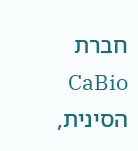חברת CaBio הסינית,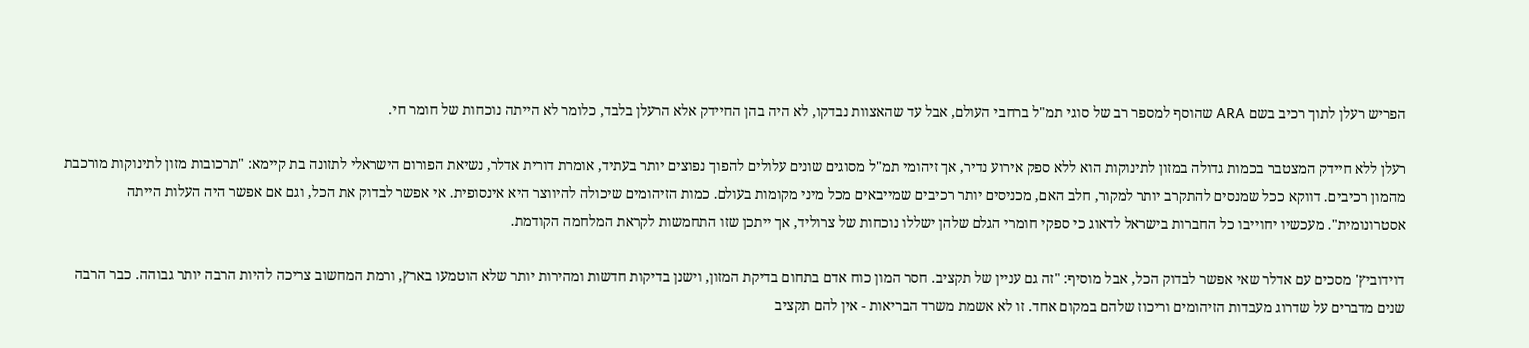הפריש רעלן לתוך רכיב בשם ARA שהוסף למספר רב של סוגי תמ"ל ברחבי העולם, אבל עד שהאצוות נבדקו, לא היה בהן החיידק אלא הרעלן בלבד, כלומר לא הייתה נוכחות של חומר חי.

רעלן ללא חיידק המצטבר בכמות גדולה במזון לתינוקות הוא ללא ספק אירוע נדיר, אך זיהומי תמ"ל מסוגים שונים עלולים להפוך נפוצים יותר בעתיד, אומרת דורית אדלר, נשיאת הפורום הישראלי לתזונה בת קיימא: "תרכובות מזון לתינוקות מורכבת מהמון רכיבים. דווקא ככל שמנסים להתקרב יותר למקור, חלב האם, מכניסים יותר רכיבים שמייבאים מכל מיני מקומות בעולם. כמות הזיהומים שיכולה להיווצר היא אינסופית. אי אפשר לבדוק את הכל, וגם אם אפשר היה העלות הייתה אסטרונומית". מעכשיו יחוייבו כל החברות בישראל לדאוג כי ספקי חומרי הגלם שלהן ישללו נוכחות של צרוליד, אך ייתכן שזו התחמשות לקראת המלחמה הקודמת.

דוידוביץ' מסכים עם אדלר שאי אפשר לבדוק הכל, אבל מוסיף: "זה גם עניין של תקציב. חסר המון כוח אדם בתחום בדיקת המזון, וישנן בדיקות חדשות ומהירות יותר שלא הוטמעו בארץ, ורמת המחשוב צריכה להיות הרבה יותר גבוהה. כבר הרבה שנים מדברים על שדרוג מעבדות הזיהומים וריכוז שלהם במקום אחד. זו לא אשמת משרד הבריאות - אין להם תקציב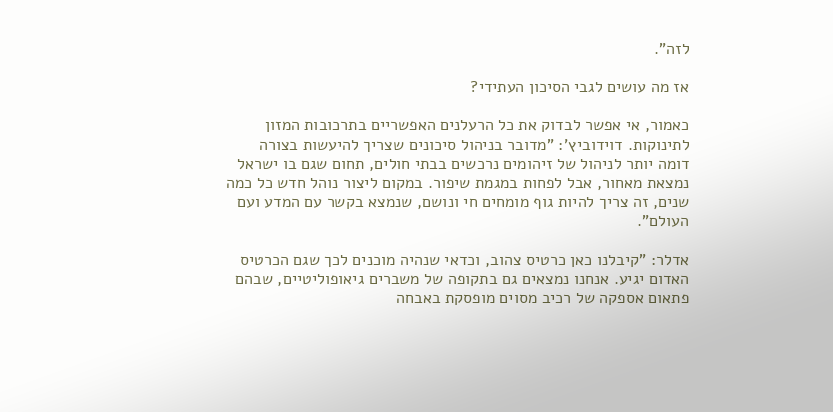לזה".

אז מה עושים לגבי הסיכון העתידי?

כאמור, אי אפשר לבדוק את כל הרעלנים האפשריים בתרכובות המזון לתינוקות. דוידוביץ': "מדובר בניהול סיכונים שצריך להיעשות בצורה דומה יותר לניהול של זיהומים נרכשים בבתי חולים, תחום שגם בו ישראל נמצאת מאחור, אבל לפחות במגמת שיפור. במקום ליצור נוהל חדש כל כמה שנים, זה צריך להיות גוף מומחים חי ונושם, שנמצא בקשר עם המדע ועם העולם".

אדלר: "קיבלנו כאן כרטיס צהוב, וכדאי שנהיה מוכנים לכך שגם הכרטיס האדום יגיע. אנחנו נמצאים גם בתקופה של משברים גיאופוליטיים, שבהם פתאום אספקה של רכיב מסוים מופסקת באבחה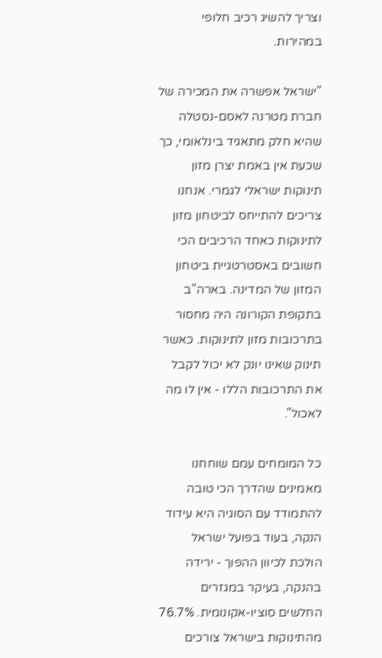וצריך להשיג רכיב חלופי במהירות.

"ישראל אפשרה את המכירה של חברת מטרנה לאסם-נסטלה שהיא חלק מתאגיד בינלאומי, כך שכעת אין באמת יצרן מזון תינוקות ישראלי לגמרי. אנחנו צריכים להתייחס לביטחון מזון לתינוקות כאחד הרכיבים הכי חשובים באסטרטגיית ביטחון המזון של המדינה. בארה"ב בתקופת הקורונה היה מחסור בתרכובות מזון לתינוקות. כאשר תינוק שאינו יונק לא יכול לקבל את התרכובות הללו - אין לו מה לאכול".

כל המומחים עמם שוחחנו מאמינים שהדרך הכי טובה להתמודד עם הסוגיה היא עידוד הנקה, בעוד בפועל ישראל הולכת לכיוון ההפוך - ירידה בהנקה, בעיקר במגזרים החלשים סוציו-אקונומית. 76.7% מהתינוקות בישראל צורכים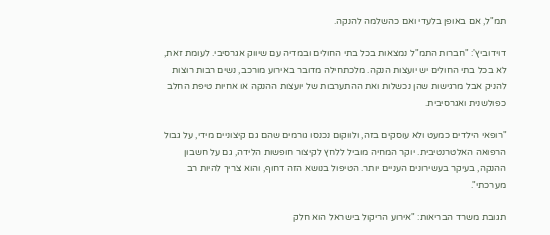תמ"ל, אם באופן בלעדי ואם כהשלמה להנקה.

דוידוביץ': "חברות התמ"ל נמצאות בכל בתי החולים ובמדיה עם שיווק אגרסיבי. לעומת זאת, לא בכל בתי החולים יש יועצות הנקה. מלכתחילה מדובר באירוע מורכב, נשים רבות רוצות להניק אבל מרגישות שהן נכשלות ואת ההתערבות של יועצות ההנקה או אחיות טיפת החלב כפולשנית ואגרסיבית.

"רופאי הילדים כמעט ולא עוסקים בזה, ולווקום נכנסו גורמים שהם גם קיצוניים מידי, על גבול הרפואה האלטרנטיבית. יוקר המחיה מוביל ללחץ לקיצור חופשות הלידה, גם על חשבון ההנקה, בעיקר בעשירונים העניים יותר. הטיפול בנושא הזה דחוף, והוא צריך להיות רב מערכתי".

תגובת משרד הבריאות: "אירוע הריקול בישראל הוא חלק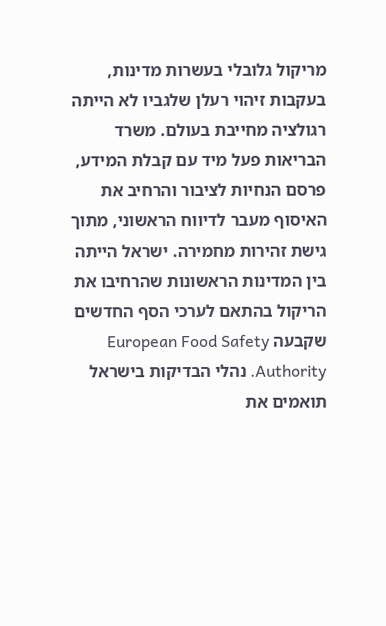מריקול גלובלי בעשרות מדינות, בעקבות זיהוי רעלן שלגביו לא הייתה רגולציה מחייבת בעולם. משרד הבריאות פעל מיד עם קבלת המידע, פרסם הנחיות לציבור והרחיב את האיסוף מעבר לדיווח הראשוני, מתוך גישת זהירות מחמירה. ישראל הייתה בין המדינות הראשונות שהרחיבו את הריקול בהתאם לערכי הסף החדשים שקבעה European Food Safety Authority. נהלי הבדיקות בישראל תואמים את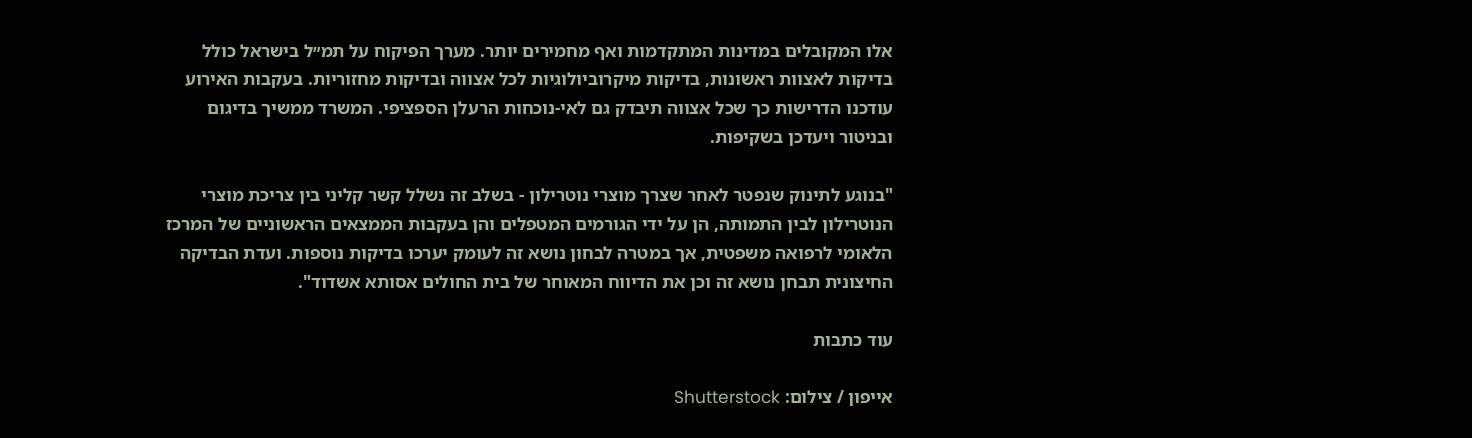אלו המקובלים במדינות המתקדמות ואף מחמירים יותר. מערך הפיקוח על תמ״ל בישראל כולל בדיקות לאצוות ראשונות, בדיקות מיקרוביולוגיות לכל אצווה ובדיקות מחזוריות. בעקבות האירוע עודכנו הדרישות כך שכל אצווה תיבדק גם לאי-נוכחות הרעלן הספציפי. המשרד ממשיך בדיגום ובניטור ויעדכן בשקיפות.

"בנוגע לתינוק שנפטר לאחר שצרך מוצרי נוטרילון - בשלב זה נשלל קשר קליני בין צריכת מוצרי הנוטרילון לבין התמותה, הן על ידי הגורמים המטפלים והן בעקבות הממצאים הראשוניים של המרכז הלאומי לרפואה משפטית, אך במטרה לבחון נושא זה לעומק יערכו בדיקות נוספות. ועדת הבדיקה החיצונית תבחן נושא זה וכן את הדיווח המאוחר של בית החולים אסותא אשדוד".

עוד כתבות

אייפון / צילום: Shutterstock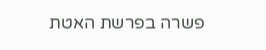פשרה בפרשת האטת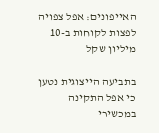האייפונים: אפל צפויה לפצות לקוחות ב-10 מיליון שקל

בתביעה הייצוגית נטען כי אפל התקינה במכשירי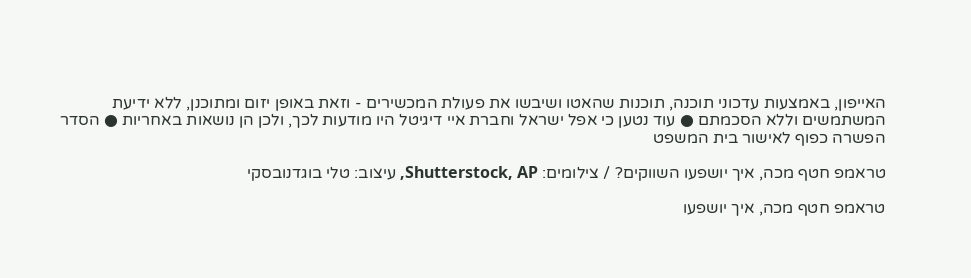האייפון, באמצעות עדכוני תוכנה, תוכנות שהאטו ושיבשו את פעולת המכשירים - וזאת באופן יזום ומתוכנן, ללא ידיעת המשתמשים וללא הסכמתם ● עוד נטען כי אפל ישראל וחברת איי דיגיטל היו מודעות לכך, ולכן הן נושאות באחריות ● הסדר הפשרה כפוף לאישור בית המשפט

טראמפ חטף מכה, איך יושפעו השווקים? / צילומים: Shutterstock, AP, עיצוב: טלי בוגדנובסקי

טראמפ חטף מכה, איך יושפעו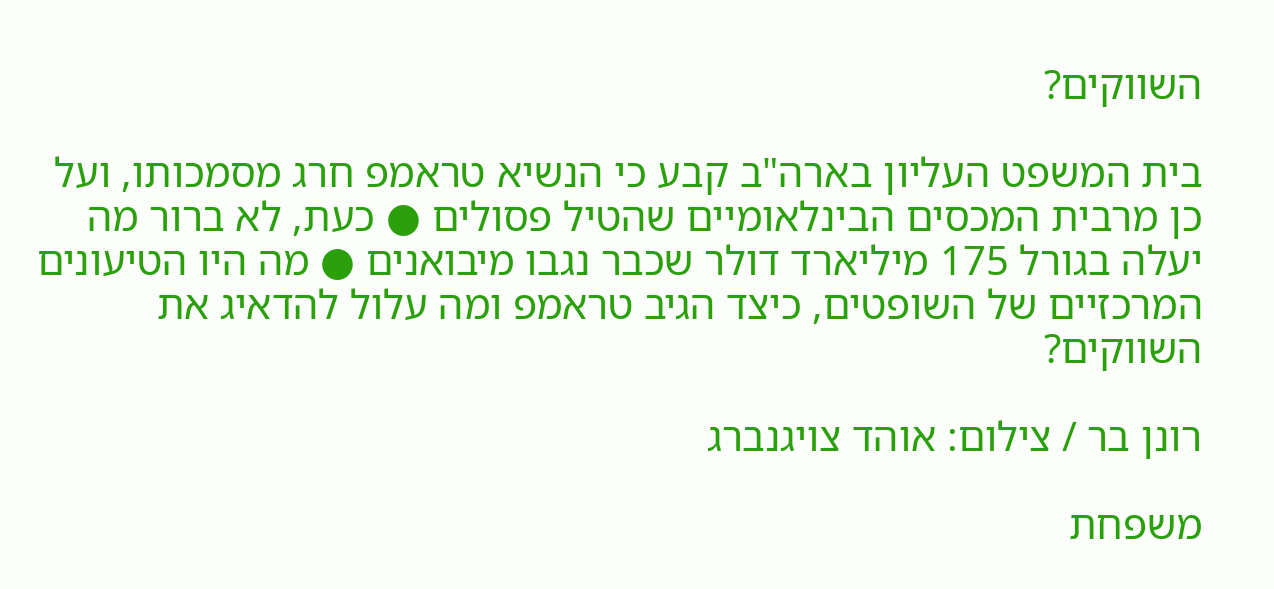השווקים?

בית המשפט העליון בארה"ב קבע כי הנשיא טראמפ חרג מסמכותו, ועל כן מרבית המכסים הבינלאומיים שהטיל פסולים ● כעת, לא ברור מה יעלה בגורל 175 מיליארד דולר שכבר נגבו מיבואנים ● מה היו הטיעונים המרכזיים של השופטים, כיצד הגיב טראמפ ומה עלול להדאיג את השווקים?

רונן בר / צילום: אוהד צויגנברג

משפחת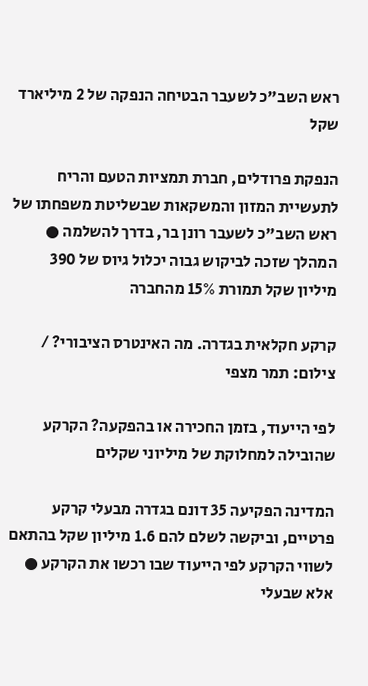ראש השב"כ לשעבר הבטיחה הנפקה של 2 מיליארד שקל

הנפקת פרודלים, חברת תמציות הטעם והריח לתעשיית המזון והמשקאות שבשליטת משפחתו של ראש השב"כ לשעבר רונן בר, בדרך להשלמה ● המהלך שזכה לביקוש גבוה יכלול גיוס של 390 מיליון שקל תמורת 15% מהחברה

קרקע חקלאית בגדרה. מה האינטרס הציבורי? / צילום: תמר מצפי

לפי הייעוד, בזמן החכירה או בהפקעה? הקרקע שהובילה למחלוקת של מיליוני שקלים

המדינה הפקיעה 35 דונם בגדרה מבעלי קרקע פרטיים, וביקשה לשלם להם 1.6 מיליון שקל בהתאם לשווי הקרקע לפי הייעוד שבו רכשו את הקרקע ● אלא שבעלי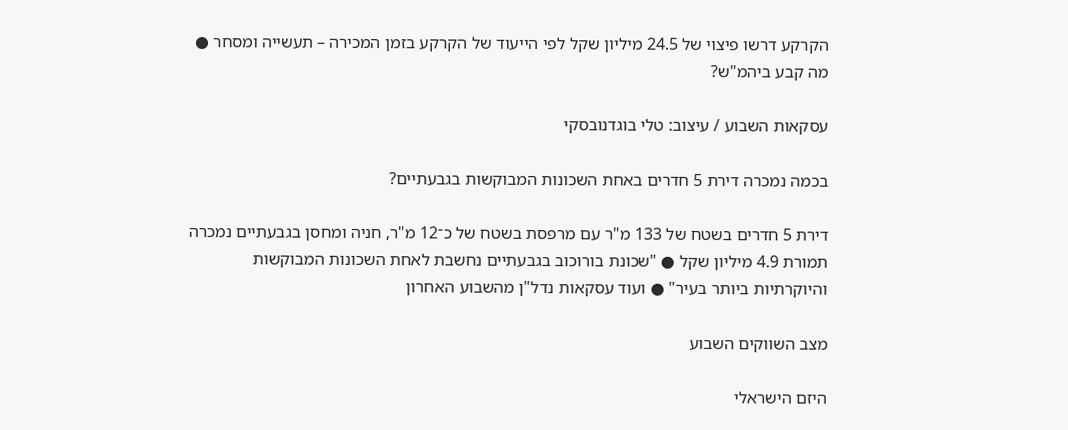הקרקע דרשו פיצוי של 24.5 מיליון שקל לפי הייעוד של הקרקע בזמן המכירה – תעשייה ומסחר ● מה קבע ביהמ"ש?

עסקאות השבוע / עיצוב: טלי בוגדנובסקי

בכמה נמכרה דירת 5 חדרים באחת השכונות המבוקשות בגבעתיים?

דירת 5 חדרים בשטח של 133 מ"ר עם מרפסת בשטח של כ־12 מ"ר, חניה ומחסן בגבעתיים נמכרה תמורת 4.9 מיליון שקל ● "שכונת בורוכוב בגבעתיים נחשבת לאחת השכונות המבוקשות והיוקרתיות ביותר בעיר" ● ועוד עסקאות נדל"ן מהשבוע האחרון

מצב השווקים השבוע

היזם הישראלי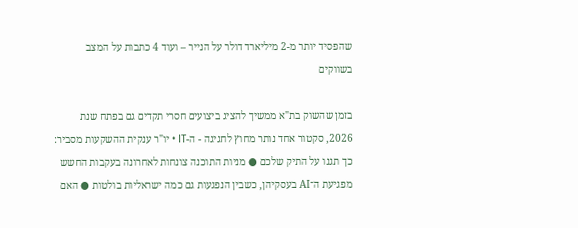שהפסיד יותר מ-2 מיליארד דולר על הנייר – ועוד 4 כתבות על המצב בשווקים

בזמן שהשוק בת"א ממשיך להציג ביצועים חסרי תקדים גם בפתח שנת 2026, סקטור אחד נותר מחוץ לחגיגה - ה-IT • יו"ר ענקית ההשקעות מסביר: כך תגנו על התיק שלכם ● מניות התוכנה צונחות לאחרונה בעקבות החשש מפגיעת ה־AI בעסקיהן, כשבין הנפגעות גם כמה ישראליות בולטות ● האם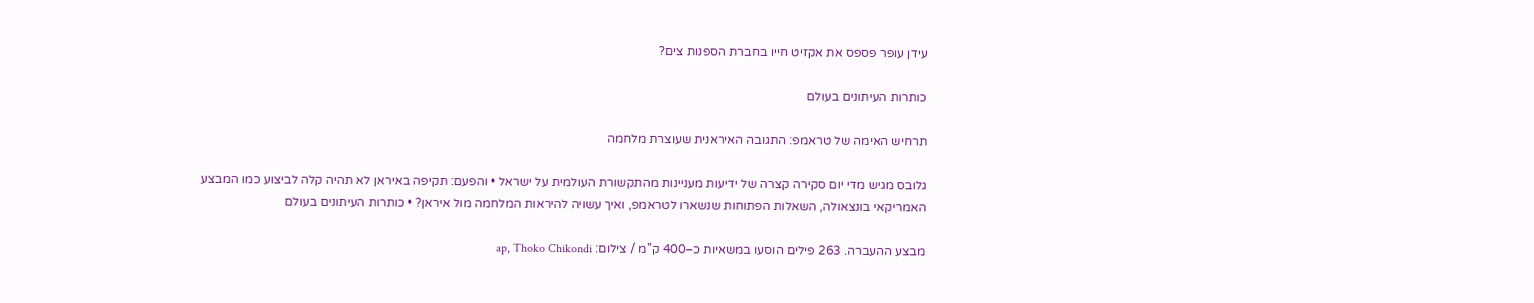עידן עופר פספס את אקזיט חייו בחברת הספנות צים?

כותרות העיתונים בעולם

תרחיש האימה של טראמפ: התגובה האיראנית שעוצרת מלחמה

גלובס מגיש מדי יום סקירה קצרה של ידיעות מעניינות מהתקשורת העולמית על ישראל • והפעם: תקיפה באיראן לא תהיה קלה לביצוע כמו המבצע האמריקאי בונצאולה, השאלות הפתוחות שנשארו לטראמפ, ואיך עשויה להיראות המלחמה מול איראן? • כותרות העיתונים בעולם

מבצע ההעברה. 263 פילים הוסעו במשאיות כ–400 ק''מ / צילום: ap, Thoko Chikondi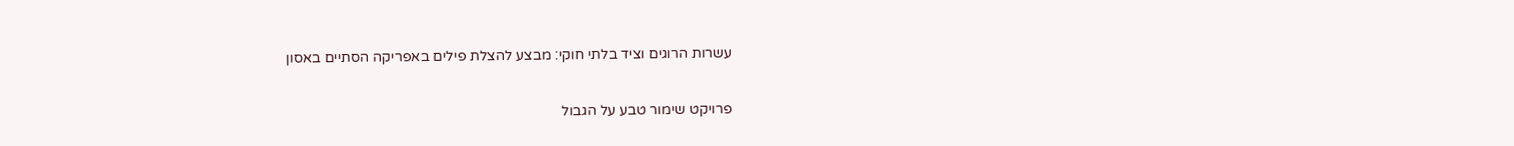עשרות הרוגים וציד בלתי חוקי: מבצע להצלת פילים באפריקה הסתיים באסון

פרויקט שימור טבע על הגבול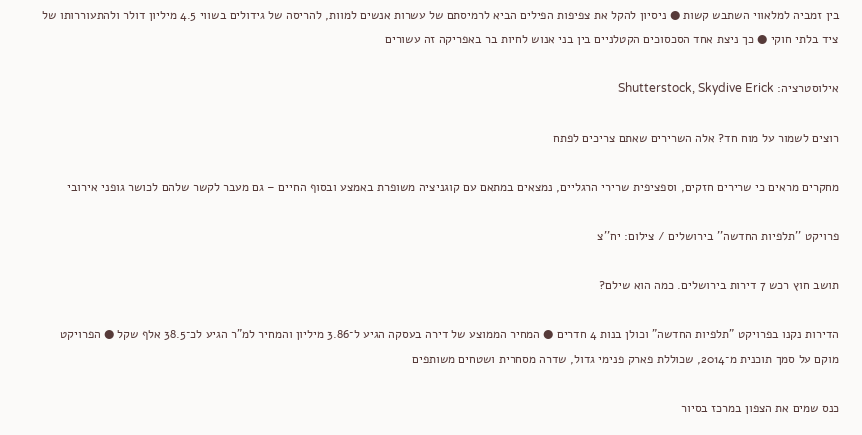בין זמביה למלאווי השתבש קשות ● ניסיון להקל את צפיפות הפילים הביא לרמיסתם של עשרות אנשים למוות, להריסה של גידולים בשווי 4.5 מיליון דולר ולהתעוררותו של ציד בלתי חוקי ● כך ניצת אחד הסכסוכים הקטלניים בין בני אנוש לחיות בר באפריקה זה עשורים

אילוסטרציה: Shutterstock, Skydive Erick

רוצים לשמור על מוח חד? אלה השרירים שאתם צריכים לפתח

מחקרים מראים כי שרירים חזקים, וספציפית שרירי הרגליים, נמצאים במתאם עם קוגניציה משופרת באמצע ובסוף החיים – גם מעבר לקשר שלהם לכושר גופני אירובי

פרויקט ''תלפיות החדשה'' בירושלים / צילום: יח''צ

תושב חוץ רכש 7 דירות בירושלים. כמה הוא שילם?

הדירות נקנו בפרויקט "תלפיות החדשה" וכולן בנות 4 חדרים ● המחיר הממוצע של דירה בעסקה הגיע ל־3.86 מיליון והמחיר למ"ר הגיע לכ־38.5 אלף שקל ● הפרויקט מוקם על סמך תוכנית מ־2014, שכוללת פארק פנימי גדול, שדרה מסחרית ושטחים משותפים

כנס שמים את הצפון במרכז בסיור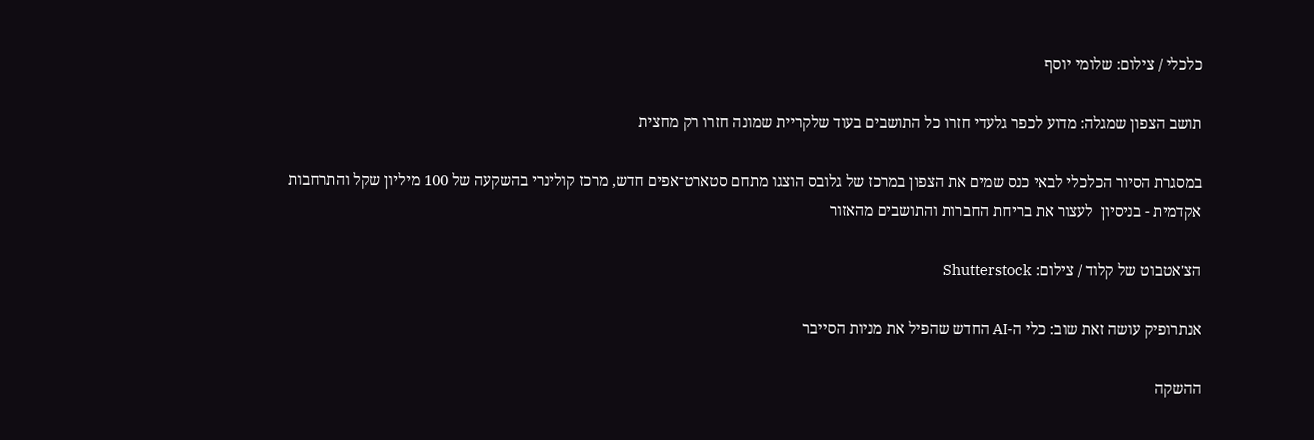כלכלי / צילום: שלומי יוסף

תושב הצפון שמגלה: מדוע לכפר גלעדי חזרו כל התושבים בעוד שלקריית שמונה חזרו רק מחצית

במסגרת הסיור הכלכלי לבאי כנס שמים את הצפון במרכז של גלובס הוצגו מתחם סטארט־אפים חדש, מרכז קולינרי בהשקעה של 100 מיליון שקל והתרחבות אקדמית - בניסיון  לעצור את בריחת החברות והתושבים מהאזור

הצ'אטבוט של קלוד / צילום: Shutterstock

אנתרופיק עושה זאת שוב: כלי ה-AI החדש שהפיל את מניות הסייבר

ההשקה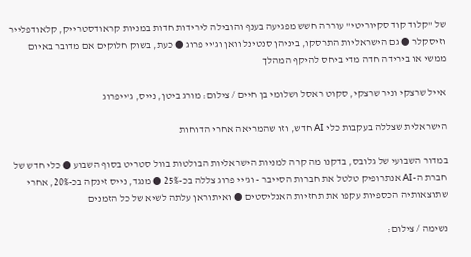של "קלוד קוד סקיוריטי" עוררה חשש מפגיעה בענף והובילה לירידות חדות במניות קראודסטרייק, קלאודפלייר וזיסקלר ● גם הישראליות התרסקו, ביניהן סנטינל וואן וג'יי פרוג ● כעת, בשוק חלוקים אם מדובר באיום ממשי או בירידה חדה מדי ביחס להיקף המהלך

אייל שרצקי וניר שרצקי, סקוט ראסל ושלומי בן חיים / צילום: מורג ביטן, נייס, ג'ייפרוג

הישראלית שצללה בעקבות כלי AI חדש, וזו שהמריאה אחרי הדוחות

במדור השבועי של גלובס, בדקנו מה קרה למניות הישראליות הבולטות בוול סטריט בסוף השבוע ● כלי חדש של חברת ה-AI אנתרופיק טלטל את חברות הסייבר - וג'יי פרוג צללה בכ-25% ● מנגד, נייס זינקה בכ-20%, אחרי שתוצאותיה הכספיות עקפו את תחזיות האנליסטים ● ואיתוראן עלתה לשיא של כל הזמנים

נשימה / צילום: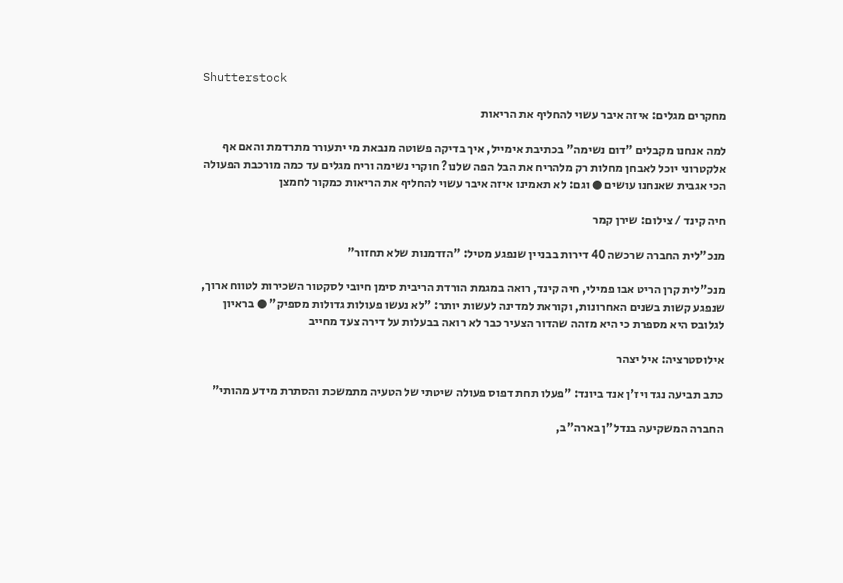Shutterstock

מחקרים מגלים: איזה איבר עשוי להחליף את הריאות

למה אנחנו מקבלים "דום נשימה" בכתיבת אימייל, איך בדיקה פשוטה מנבאת מי יתעורר מתרדמת והאם אף אלקטרוני יוכל לאבחן מחלות רק מלהריח את הבל הפה שלנו? חוקרי נשימה וריח מגלים עד כמה מורכבת הפעולה הכי אגבית שאנחנו עושים ● וגם: לא תאמינו איזה איבר עשוי להחליף את הריאות כמקור לחמצן

חיה קינד / צילום: שירן קמר

מנכ"לית החברה שרכשה 40 דירות בבניין שנפגע מטיל: "הזדמנות שלא תחזור"

מנכ"לית קרן הריט אבו פמילי, חיה קינד, רואה במגמת הורדת הריבית סימן חיובי לסקטור השכירות לטווח ארוך, שנפגע קשות בשנים האחרונות, וקוראת למדינה לעשות יותר: "לא נעשו פעולות גדולות מספיק" ● בראיון לגלובס היא מספרת כי היא מזהה שהדור הצעיר כבר לא רואה בבעלות על דירה צעד מחייב

אילוסטרציה: איל יצהר

כתב תביעה נגד ויז'ן אנד ביונד: "פעלו תחת דפוס פעולה שיטתי של הטעיה מתמשכת והסתרת מידע מהותי"

החברה המשקיעה בנדל"ן בארה"ב,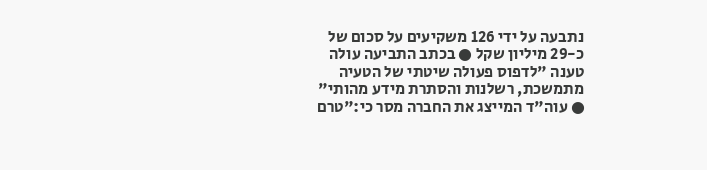נתבעה על ידי 126 משקיעים על סכום של כ-29 מיליון שקל ● בכתב התביעה עולה טענה "לדפוס פעולה שיטתי של הטעיה מתמשכת, רשלנות והסתרת מידע מהותי" ● עוה"ד המייצג את החברה מסר כי:"טרם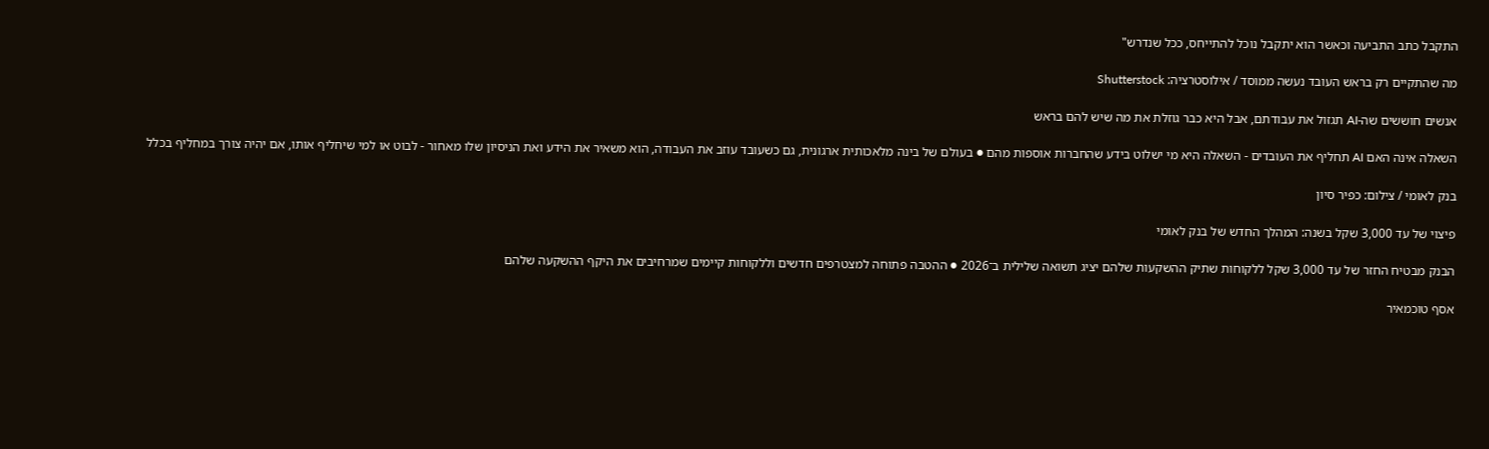התקבל כתב התביעה וכאשר הוא יתקבל נוכל להתייחס, ככל שנדרש"

מה שהתקיים רק בראש העובד נעשה ממוסד / אילוסטרציה: Shutterstock

אנשים חוששים שה-AI תגזול את עבודתם, אבל היא כבר גוזלת את מה שיש להם בראש

השאלה אינה האם AI תחליף את העובדים - השאלה היא מי ישלוט בידע שהחברות אוספות מהם ● בעולם של בינה מלאכותית ארגונית, גם כשעובד עוזב את העבודה, הוא משאיר את הידע ואת הניסיון שלו מאחור - לבוט או למי שיחליף אותו, אם יהיה צורך במחליף בכלל

בנק לאומי / צילום: כפיר סיון

פיצוי של עד 3,000 שקל בשנה: המהלך החדש של בנק לאומי

הבנק מבטיח החזר של עד 3,000 שקל ללקוחות שתיק ההשקעות שלהם יציג תשואה שלילית ב־2026 ● ההטבה פתוחה למצטרפים חדשים וללקוחות קיימים שמרחיבים את היקף ההשקעה שלהם

אסף טוכמאיר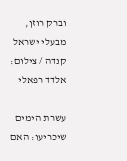וברק רוזן, מבעלי ישראל קנדה / צילום: אלדד רפאלי

עשרת הימים שיכריעו: האם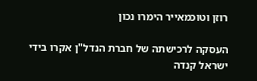רוזן וטוכמאייר הימרו נכון

העסקה לרכישתה של חברת הנדל"ן אקרו בידי ישראל קנדה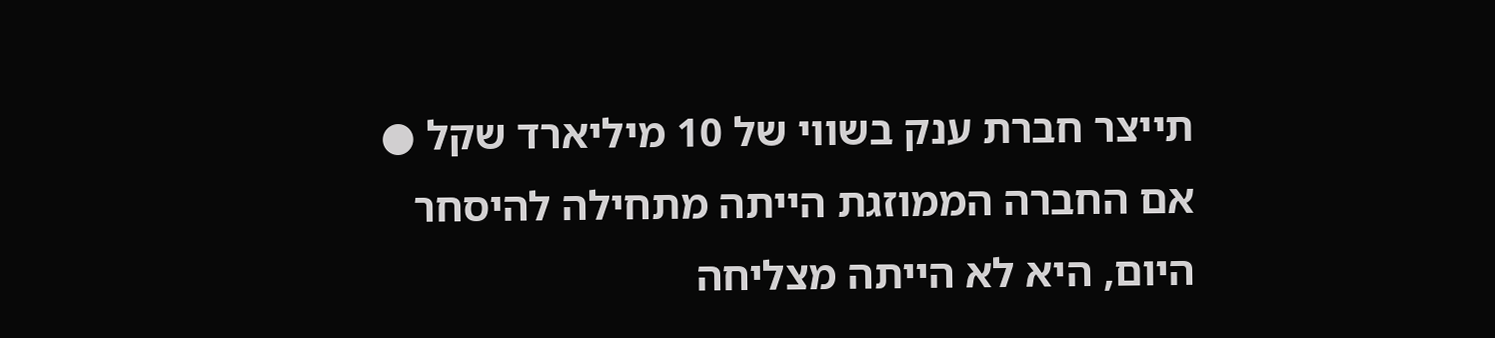תייצר חברת ענק בשווי של 10 מיליארד שקל ● אם החברה הממוזגת הייתה מתחילה להיסחר היום, היא לא הייתה מצליחה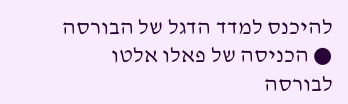להיכנס למדד הדגל של הבורסה ● הכניסה של פאלו אלטו לבורסה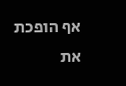אף הופכת את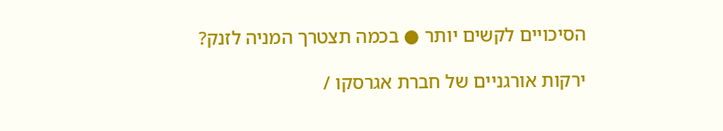הסיכויים לקשים יותר ● בכמה תצטרך המניה לזנק?

ירקות אורגניים של חברת אגרסקו /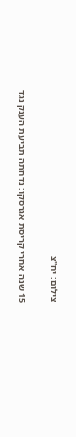צילום: יח''צ

15 שנה אחרי קריסת אגרסקו: נדחתה תביעת הענק נגד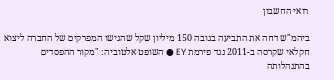רואי החשבון

ביהמ"ש דחה את התביעה בגובה 150 מיליון שקל שהגישו המפרקים של החברה ליצוא חקלאי שקרסה ב-2011 נגד פירמת EY ● השופט אלטוביה: "מקור ההפסדים בהתנהלותה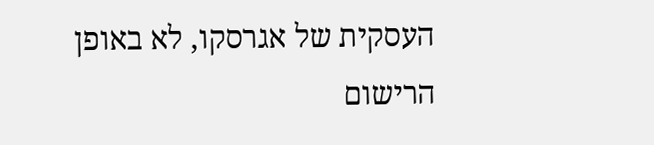העסקית של אגרסקו, לא באופן הרישום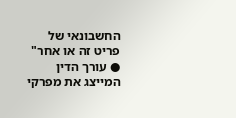החשבונאי של פריט זה או אחר" ● עורך הדין המייצג את מפרקי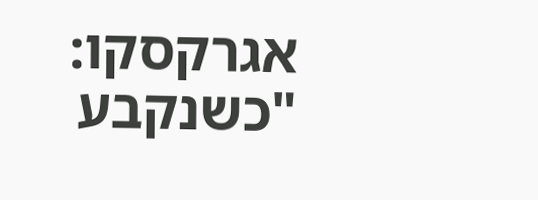אגרקסקו: "כשנקבע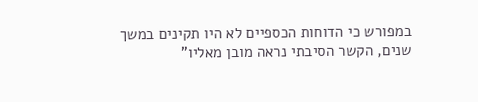במפורש כי הדוחות הכספיים לא היו תקינים במשך שנים, הקשר הסיבתי נראה מובן מאליו"